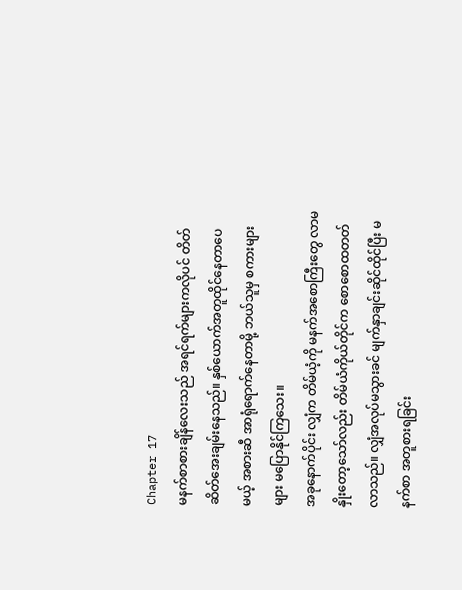Chapter 17
မနက်စာစားချိန်လေးသည် အရင်ရက်များကလိုပင် တိတ်ဆိတ်အေးချမ်းနေသည်။ နှစ်ယောက်အတူထိုင်နေတာပေမယ့် အစားဆီ အာရုံရောက်နေတာမို့ ဘယ်သူမှ စကားများများ မပြောနိုင်ကြသေး။
အခုနောက်ပိုင်း လျှံက တိမ်ယံ့ကို မနက်အစောကြီးတွေ လာမနှိုးတော့သော်လည်း တိမ်ယံကိုယ်တိုင်က စောစောထတတ်လာသည်။ လျှံအလုပ်မသွားခင် မျက်နှာချင်းဆိုင်ထိုင်ပြီး မနက်စာ အတူစားရခြင်း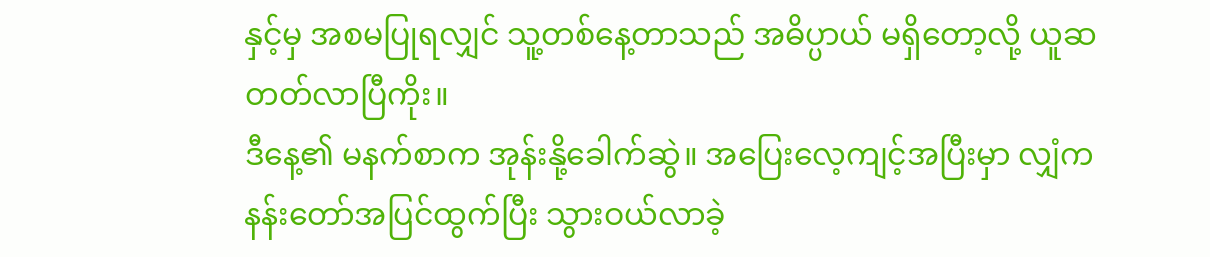နှင့်မှ အစမပြုရလျှင် သူ့တစ်နေ့တာသည် အဓိပ္ပာယ် မရှိတော့လို့ ယူဆတတ်လာပြီကိုး။
ဒီနေ့၏ မနက်စာက အုန်းနို့ခေါက်ဆွဲ။ အပြေးလေ့ကျင့်အပြီးမှာ လျှံက နန်းတော်အပြင်ထွက်ပြီး သွားဝယ်လာခဲ့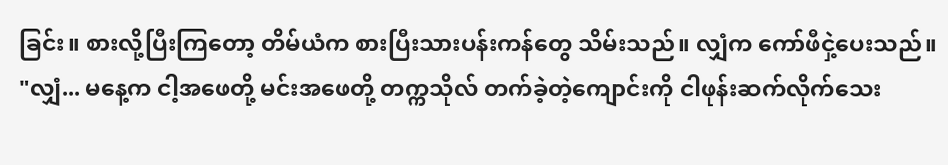ခြင်း။ စားလို့ပြီးကြတော့ တိမ်ယံက စားပြီးသားပန်းကန်တွေ သိမ်းသည်။ လျှံက ကော်ဖီငှဲ့ပေးသည်။
"လျှံ... မနေ့က ငါ့အဖေတို့ မင်းအဖေတို့ တက္ကသိုလ် တက်ခဲ့တဲ့ကျောင်းကို ငါဖုန်းဆက်လိုက်သေး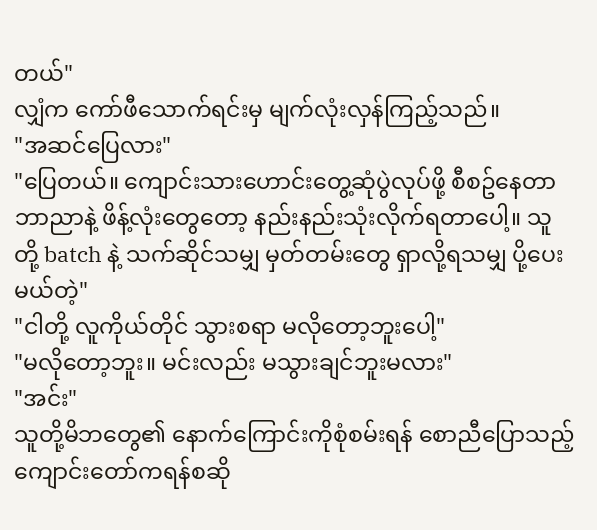တယ်"
လျှံက ကော်ဖီသောက်ရင်းမှ မျက်လုံးလှန်ကြည့်သည်။
"အဆင်ပြေလား"
"ပြေတယ်။ ကျောင်းသားဟောင်းတွေ့ဆုံပွဲလုပ်ဖို့ စီစဥ်နေတာ ဘာညာနဲ့ ဖိန့်လုံးတွေတော့ နည်းနည်းသုံးလိုက်ရတာပေါ့။ သူတို့ batch နဲ့ သက်ဆိုင်သမျှ မှတ်တမ်းတွေ ရှာလို့ရသမျှ ပို့ပေးမယ်တဲ့"
"ငါတို့ လူကိုယ်တိုင် သွားစရာ မလိုတော့ဘူးပေါ့"
"မလိုတော့ဘူး။ မင်းလည်း မသွားချင်ဘူးမလား"
"အင်း"
သူတို့မိဘတွေ၏ နောက်ကြောင်းကိုစုံစမ်းရန် စောညီပြောသည့် ကျောင်းတော်ကရန်စဆို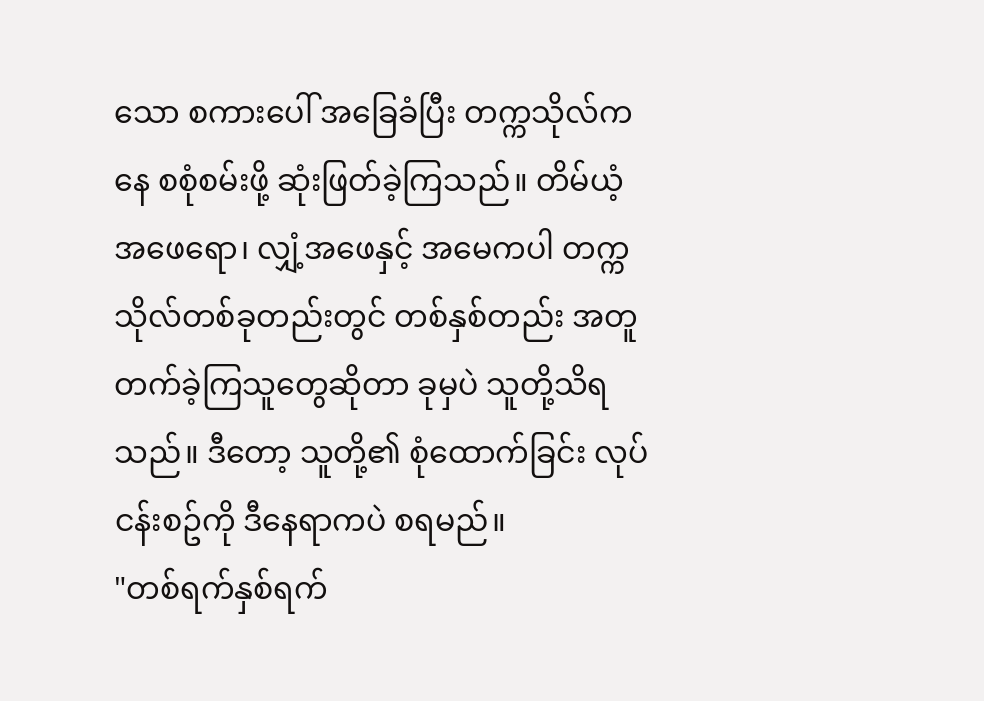သော စကားပေါ် အခြေခံပြီး တက္ကသိုလ်ကနေ စစုံစမ်းဖို့ ဆုံးဖြတ်ခဲ့ကြသည်။ တိမ်ယံ့အဖေရော၊ လျှံ့အဖေနှင့် အမေကပါ တက္ကသိုလ်တစ်ခုတည်းတွင် တစ်နှစ်တည်း အတူတက်ခဲ့ကြသူတွေဆိုတာ ခုမှပဲ သူတို့သိရသည်။ ဒီတော့ သူတို့၏ စုံထောက်ခြင်း လုပ်ငန်းစဥ်ကို ဒီနေရာကပဲ စရမည်။
"တစ်ရက်နှစ်ရက်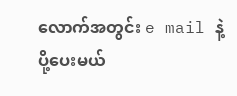လောက်အတွင်း e mail နဲ့ ပို့ပေးမယ်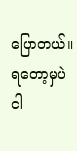ပြောတယ်။ ရတော့မှပဲ ငါ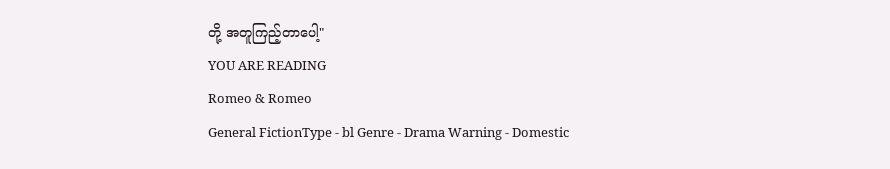တို့ အတူကြည့်တာပေါ့"
YOU ARE READING
Romeo & Romeo
General FictionType - bl Genre - Drama Warning - Domestic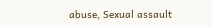abuse, Sexual assault